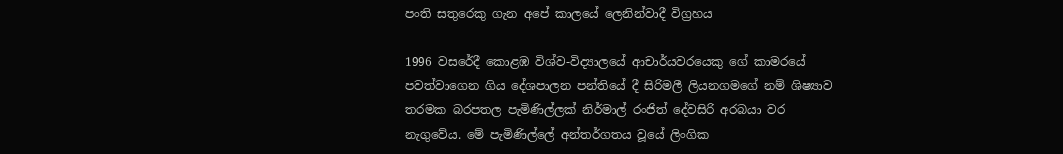පංති සතුරෙකු ගැන අපේ කාලයේ ලෙනින්වාදී විග්‍රහය

1996 වසරේදී කොළඹ විශ්ව-විද්‍යාලයේ ආචාර්යවරයෙකු ගේ කාමරයේ පවත්වාගෙන ගිය දේශපාලන පන්තියේ දී සිරිමලී ලියනගමගේ නම් ශිෂ්‍යාව තරමක බරපතල පැමිණිල්ලක් නිර්මාල් රංජිත් දේවසිරි අරබයා වර නැගුවේය. මේ පැමිණිල්ලේ අන්තර්ගතය වූයේ ලිංගික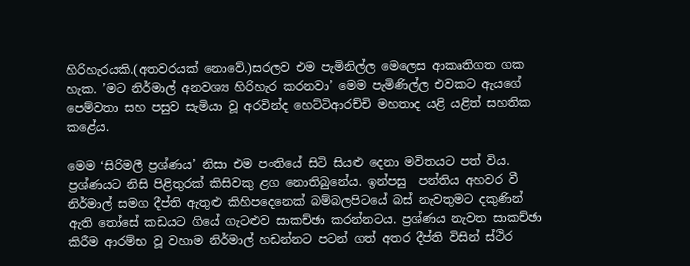හිරිහැරයකි.(අතවරයක් නොවේ.)සරලව එම පැමිනිල්ල මෙලෙස ආකෘතිගත ගක හැක. ’මට නිර්මාල් අනවශ්‍ය හිරිහැර කරනවා’ මෙම පැමිණිල්ල එවකට ඇයගේ පෙම්වතා සහ පසුව සැමියා වූ අරවින්ද හෙට්ටිආරච්චි මහතාද යළි යළිත් සහතික කළේය.

මෙම ‘සිරිමලී ප්‍රශ්ණය’ නිසා එම පංතියේ සිටි සියළු දෙනා මවිතයට පත් විය. ප්‍රශ්ණයට නිසි පිළිතුරක් කිසිවකු ළග නොතිබුනේය. ඉන්පසු  පන්තිය අහවර වී නිර්මාල් සමග දීප්ති ඇතුළු කිහිප‍දෙනෙක් බම්බලපිටයේ බස් නැවතුමට දකුණින් ඇති තෝසේ කඩයට ගියේ ගැටළුව සාකච්ඡා කරන්නටය. ප්‍රශ්ණය නැවත සාකච්ඡා කිරීම ආරම්භ වූ වහාම නිර්මාල් හඩන්නට පටන් ගත් අතර දීප්ති විසින් ස්ථිර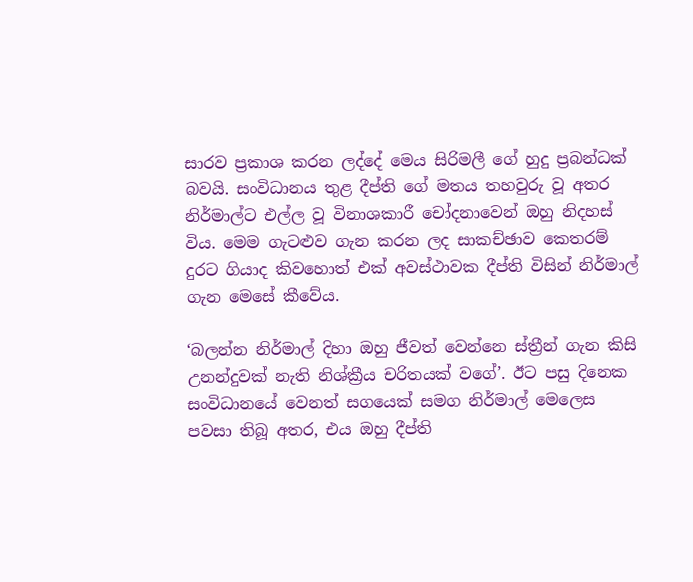සාරව ප්‍රකාශ කරන ලද්දේ මෙය සිරිමලී ගේ හුදු ප්‍රබන්ධක් බවයි. සංවිධානය තුළ දීප්ති ගේ මතය තහවුරු වූ අතර නිර්මාල්ට එල්ල වූ විනාශකාරී චෝදනාවෙන් ඔහු නිදහස් විය. මෙම ගැටළුව ගැන කරන ලද සාකච්ඡාව කෙතරම් දුරට ගියාද කිවහොත් එක් අවස්ථාවක දීප්ති විසින් නිර්මාල් ගැන මෙසේ කීවේය.

‘බලන්න නිර්මාල් දිහා ඔහු ජීවත් වෙන්නෙ ස්ත්‍රීන් ගැන කිසි උනන්දුවක් නැති නිශ්ක්‍රීය චරිතයක් වගේ’. ඊට පසු දිනෙක සංවිධානයේ වෙනත් සගයෙක් සමග නිර්මාල් මෙලෙස පවසා තිබූ අතර, එය ඔහු දීප්ති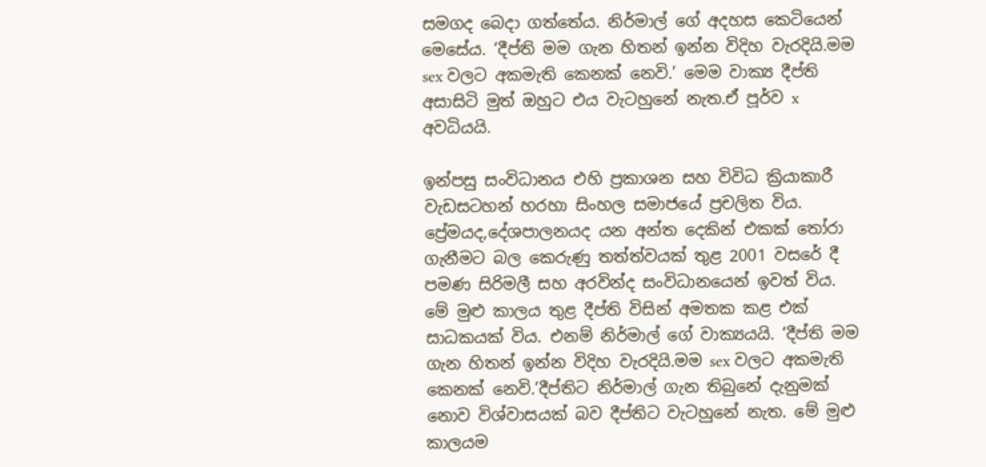සමගද බෙදා ගත්තේය. නිර්මාල් ගේ අදහස කෙටියෙන් මෙසේය. ‘දීප්ති මම ගැන හිතන් ඉන්න විදිහ වැරදියි.මම sex වලට අකමැති කෙනක් නෙවි.’ මෙම වාක්‍ය දීප්ති අසාසිටි මුත් ඔහුට එය වැටහුනේ නැත.ඒ පූර්ව x අවධියයි.

ඉන්පසු සංවිධානය එහි ප්‍රකාශන සහ විවිධ ක්‍රියාකාරී වැඩසටහන් හරහා සිංහල සමාජයේ ප්‍රචලිත විය. ප්‍රේමයද,දේශපාලනයද යන අන්ත දෙකින් එකක් තෝරා ගැනීමට බල කෙරුණු තත්ත්වයක් තුළ 2001 වසරේ දී පමණ සිරිමලී සහ අරවින්ද සංවිධානයෙන් ඉවත් විය. මේ මුළු කාලය තුළ දීප්ති විසින් අමතක කළ එක් සාධකයක් විය. එනම් නිර්මාල් ගේ වාක්‍යයයි. ‘දීප්ති මම ගැන හිතන් ඉන්න විදිහ වැරදියි.මම sex වලට අකමැති කෙනක් නෙවි.’දීප්තිට නිර්මාල් ගැන තිබුනේ දැනුමක් නොව විශ්වාසයක් බව දීප්තිට වැටහුනේ නැත. මේ මුළු කාලයම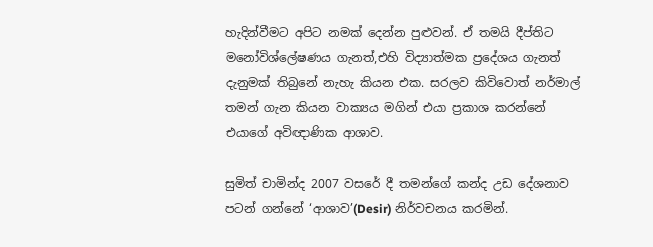හැදින්වීමට අපිට නමක් දෙන්න පුළුවන්. ඒ තමයි දීප්තිට මනෝවිශ්ලේෂණය ගැනත්,එහි විද්‍යාත්මක ප්‍රදේශය ගැනත් දැනුමක් තිබුනේ නැහැ කියන එක. සරලව කිවිවොත් නර්මාල් තමන් ගැන කියන වාක්‍යය මගින් එයා ප්‍රකාශ කරන්නේ එයාගේ අවිඥාණික ආශාව.

සුමිත් චාමින්ද 2007 වසරේ දී තමන්ගේ කන්ද උඩ දේශනාව පටන් ගන්නේ ‘ආශාව’(Desir) නිර්වචනය කරමින්.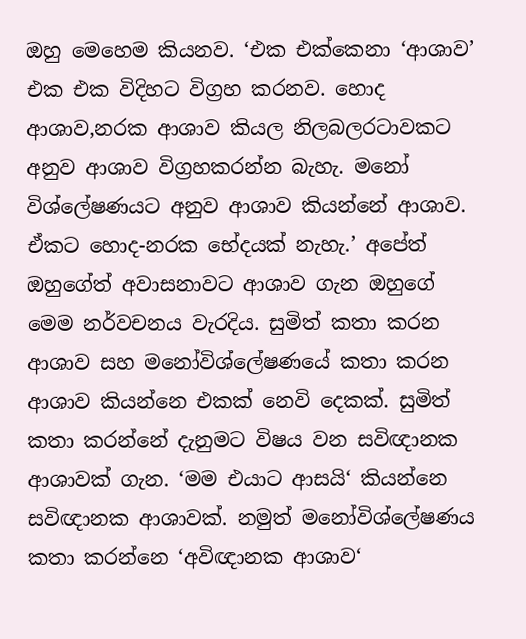ඔහු මෙහෙම කියනව. ‘එක එක්කෙනා ‘ආශාව’ එක එක විදිහට විග්‍රහ කරනව. හොද ආශාව,නරක ආශාව කියල නිලබලරටාවකට අනුව ආශාව විග්‍රහකරන්න බැහැ. මනෝ විශ්ලේෂණයට අනුව ආශාව කියන්නේ ආශාව. ඒකට හොද-නරක භේදයක් නැහැ.’ අපේත් ඔහුගේත් අවාසනාවට ආශාව ගැන ඔහුගේ මෙම නර්වචනය වැරදිය. සුමිත් කතා කරන ආශාව සහ මනෝවිශ්ලේෂණයේ කතා කරන ආශාව කියන්නෙ එකක් නෙවි දෙකක්. සුමිත් කතා කරන්නේ දැනුමට විෂය වන සවිඥානක ආශාවක් ගැන. ‘මම එයාට ආසයි‘ කියන්නෙ සවිඥානක ආශාවක්. නමුත් මනෝවිශ්ලේෂණය කතා කරන්නෙ ‘අවිඥානක ආශාව‘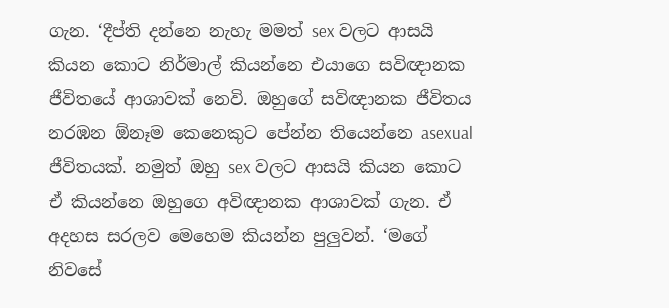ගැන. ‘දීප්ති දන්නෙ නැහැ මමත් sex වලට ආසයි කියන කොට නිර්මාල් කියන්නෙ එයාගෙ සවිඥානක ජීවිතයේ ආශාවක් නෙවි. ඔහුගේ සවිඥානක ජීවිතය නරඹන ඕනෑම කෙනෙකුට පේන්න තියෙන්නෙ asexual ජීවිතයක්. නමුත් ඔහු sex වලට ආසයි කියන කොට ඒ කියන්නෙ ඔහුගෙ අවිඥානක ආශාවක් ගැන. ඒ අදහස සරලව මෙහෙම කියන්න පුලුවන්. ‘මගේ නිවසේ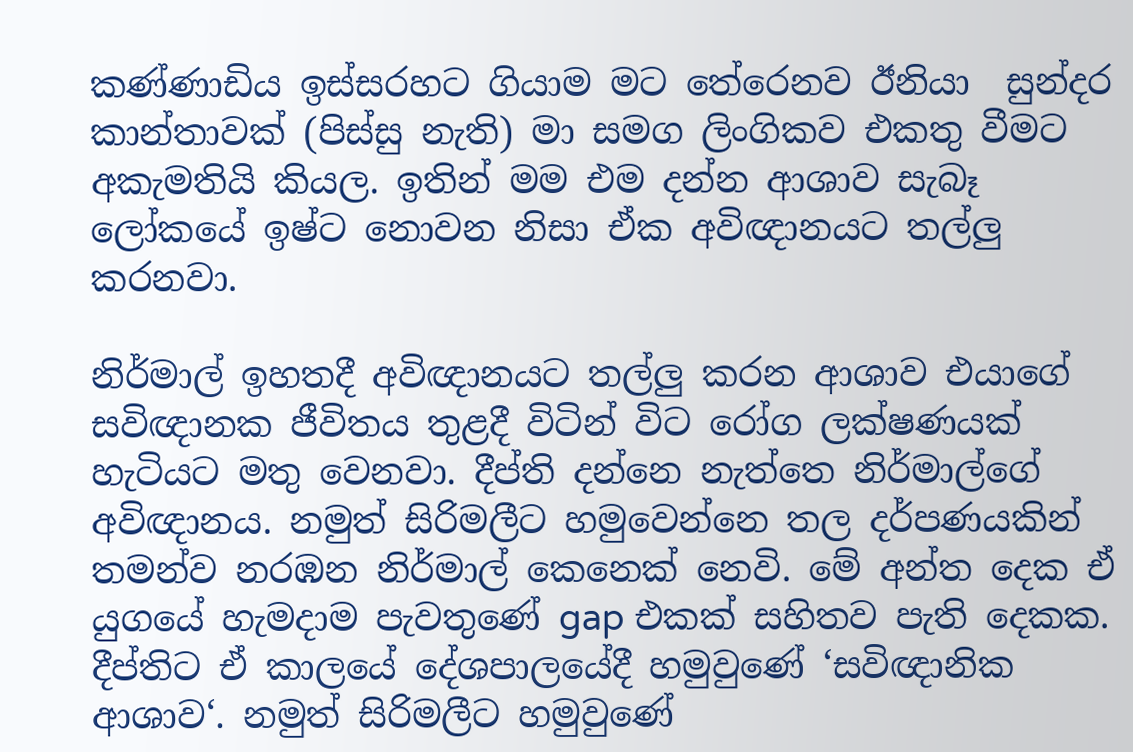කණ්ණාඩිය ඉස්සරහට ගියාම මට තේරෙනව ඊනියා  සුන්දර කාන්තාවක් (පිස්සු නැති) මා සමග ලිංගිකව එකතු වීමට අකැමතියි කියල. ඉතින් මම එම දන්න ආශාව සැබෑ ලෝකයේ ඉෂ්ට නොවන නිසා ඒක අවිඥානයට තල්ලු කරනවා.

නිර්මාල් ඉහතදී අවිඥානයට තල්ලු කරන ආශාව එයාගේ සවිඥානක ජීවිතය තුළදී විටින් විට රෝග ලක්ෂණයක් හැටියට මතු වෙනවා. දීප්ති දන්නෙ නැත්තෙ නිර්මාල්ගේ අවිඥානය. නමුත් සිරිමලීට හමුවෙන්නෙ තල දර්පණයකින් තමන්ව නරඹන නිර්මාල් කෙනෙක් නෙවි. මේ අන්ත දෙක ඒ යුගයේ හැමදාම පැවතුණේ gap එකක් සහිතව පැති දෙකක. දීප්තිට ඒ කාලයේ දේශපාලයේදී හමුවුණේ ‘සවිඥානික ආශාව‘. නමුත් සිරිමලීට හමුවුණේ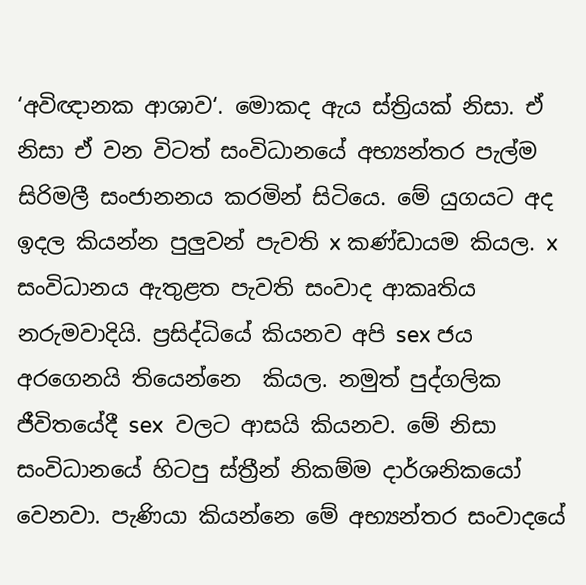‘අවිඥානක ආශාව‘. මොකද ඇය ස්ත්‍රියක් නිසා. ඒ නිසා ඒ වන විටත් සංවිධානයේ අභ්‍යන්තර පැල්ම සිරිමලී සංජානනය කරමින් සිටියෙ. මේ යුගයට අද ඉදල කියන්න පුලුවන් පැවති x කණ්ඩායම කියල. x සංවිධානය ඇතුළත පැවති සංවාද ආකෘතිය නරුමවාදියි. ප්‍රසිද්ධියේ කියනව අපි sex ජය අරගෙනයි තියෙන්නෙ  කියල. නමුත් පුද්ගලික ජීවිතයේදී sex  වලට ආසයි කියනව. මේ නිසා සංවිධානයේ හිටපු ස්ත්‍රීන් නිකම්ම දාර්ශනිකයෝ වෙනවා. පැණියා කියන්නෙ මේ අභ්‍යන්තර සංවාදයේ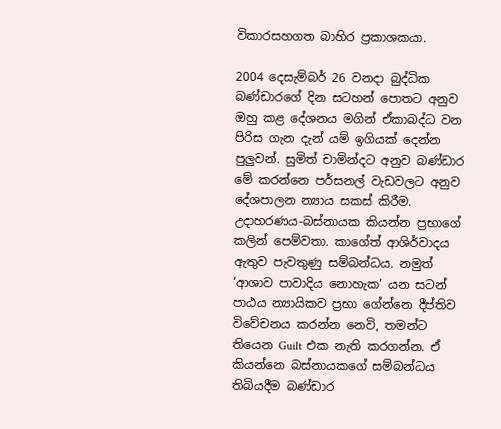විකාරසහගත බාහිර ප්‍රකාශකයා.

2004 දෙසැම්බර් 26 වනදා බුද්ධික බණ්ඩාරගේ දින සටහන් පොතට අනුව ඔහු කළ දේශනය මගින් ඒකාබද්ධ වන පිරිස ගැන දැන් යම් ඉගියක් දෙන්න පුලුවන්. සුමිත් චාමින්දට අනුව බණ්ඩාර මේ කරන්නෙ පර්සනල් වැඩවලට අනුව දේශපාලන න්‍යාය සකස් කිරීම. උදාහරණය-බස්නායක කියන්න ප්‍රභාගේ කලින් පෙම්වතා. කාගේත් ආශිර්වාදය ඇතුව පැවතුණු සම්බන්ධය. නමුත් ‘ආශාව පාවාදිය නොහැක‘ යන සටන් පාඨය න්‍යායිකව ප්‍රභා ගේන්නෙ දීප්තිව විවේචනය කරන්න නෙවි, තමන්ට තියෙන Guilt එක නැති කරගන්න. ඒ කියන්නෙ බස්නායකගේ සම්බන්ධය තිබියදීම බණ්ඩාර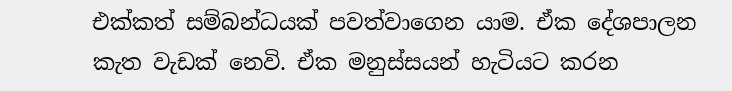එක්කත් සම්බන්ධයක් පවත්වාගෙන යාම. ඒක දේශපාලන කැත වැඩක් නෙවි. ඒක මනුස්සයන් හැටියට කරන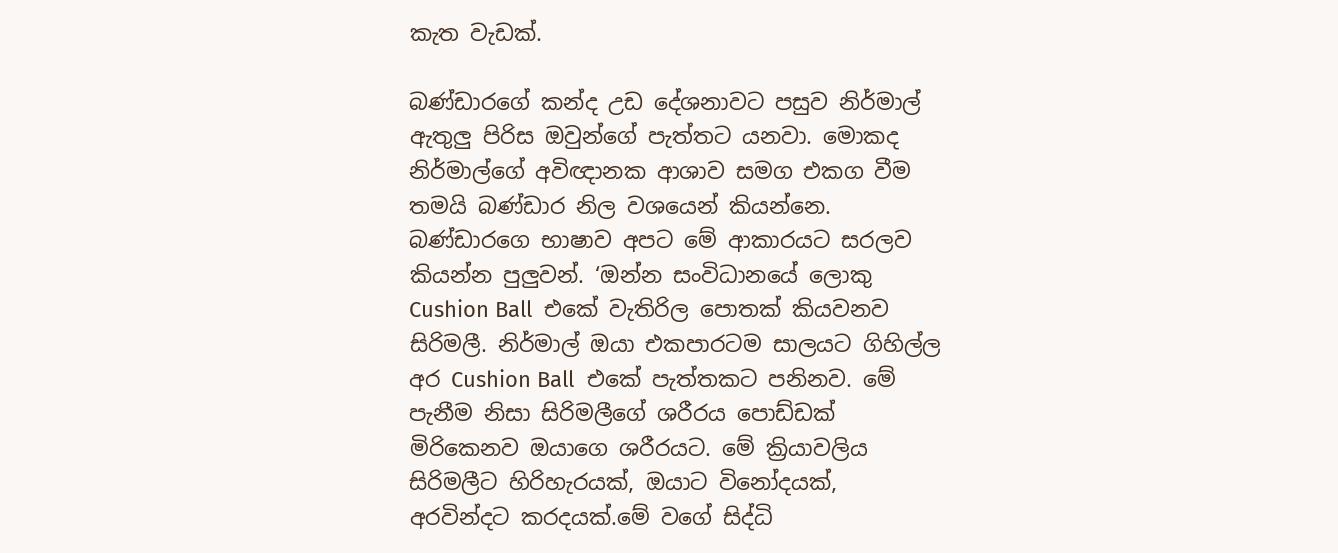කැත වැඩක්.

බණ්ඩාරගේ කන්ද උඩ දේශනාවට පසුව නිර්මාල් ඇතුලු පිරිස ඔවුන්ගේ පැත්තට යනවා. මොකද නිර්මාල්ගේ අවිඥානක ආශාව සමග එකග වීම තමයි බණ්ඩාර නිල වශයෙන් කියන්නෙ. බණ්ඩාරගෙ භාෂාව අපට මේ ආකාරයට සරලව කියන්න පුලුවන්. ‘ඔන්න සංවිධානයේ ලොකු Cushion Ball  එකේ වැතිරිල පොතක් කියවනව සිරිමලී. නිර්මාල් ඔයා එකපාරටම සාලයට ගිහිල්ල අර Cushion Ball  එකේ පැත්තකට පනිනව. මේ පැනීම නිසා සිරිමලීගේ ශරීරය පොඩ්ඩක් මිරිකෙනව ඔයාගෙ ශරීරයට. මේ ක්‍රියාවලිය සිරිමලීට හිරිහැරයක්, ඔයාට විනෝදයක්, අරවින්දට කරදයක්.මේ වගේ සිද්ධි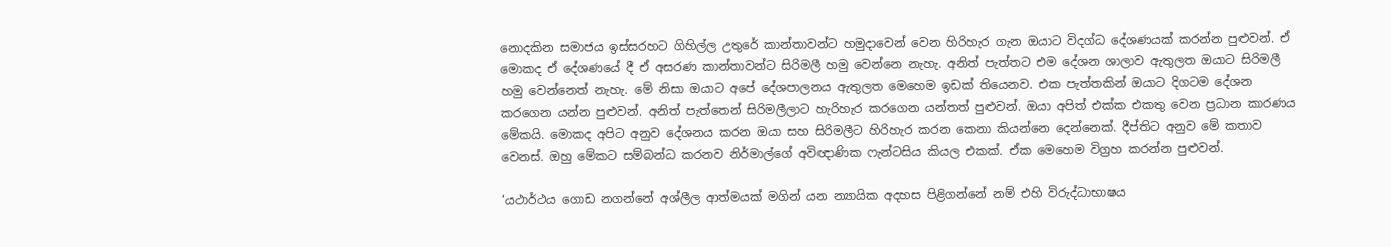නොදකින සමාජය ඉස්සරහට ගිහිල්ල උතුරේ කාන්තාවන්ට හමුදාවෙන් වෙන හිරිහැර ගැන ඔයාට විදග්ධ දේශණයක් කරන්න පුළුවන්. ඒ මොකද ඒ දේශණයේ දී ඒ අසරණ කාන්තාවන්ට සිරිමලී හමු වෙන්නෙ නැහැ. අනිත් පැත්තට එම දේශන ශාලාව ඇතුලත ඔයාට සිරිමලී හමු වෙන්නෙත් නැහැ. මේ නිසා ඔයාට අපේ දේශපාලනය ඇතුලත මෙහෙම ඉඩක් තියෙනව. එක පැත්තකින් ඔයාට දිගටම දේශන කරගෙන යන්න පුළුවන්. අනිත් පැත්තෙන් සිරිමලීලාට හැරිහැර කරගෙන යන්තත් පුළුවන්. ඔයා අපිත් එක්ක එකතු වෙන ප්‍රධාන කාරණය මේකයි. මොකද අපිට අනුව දේශනය කරන ඔයා සහ සිරිමලීට හිරිහැර කරන කෙනා කියන්නෙ දෙන්නෙක්. දීප්තිට අනුව මේ කතාව වෙනස්. ඔහු මේකට සම්බන්ධ කරනව නිර්මාල්ගේ අවිඥාණික ෆැන්ටසිය කියල එකක්. ඒක මෙහෙම විග්‍රහ කරන්න පුළුවන්.

‘යථාර්ථය ගොඩ නගන්නේ අශ්ලීල ආත්මයක් මගින් යන න්‍යායික අදහස පිළිගන්නේ නම් එහි විරුද්ධාභාෂය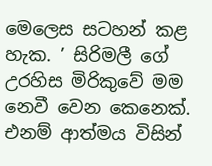මෙලෙස සටහන් කළ හැක. ’ සිරිමලී ගේ උරහිස මිරිකුවේ මම නෙවී වෙන කෙනෙක්. එනම් ආත්මය විසින්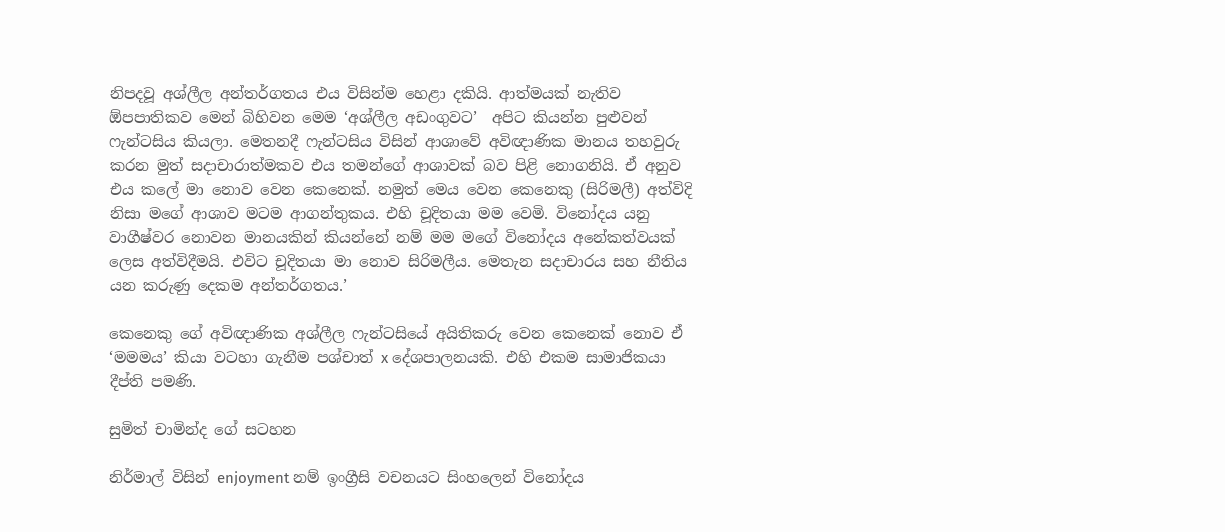නිපදවූ අශ්ලීල අන්තර්ගතය එය විසින්ම හෙළා දකියි. ආත්මයක් නැතිව ඕපපාතිකව මෙන් බිහිවන මෙම ‘අශ්ලීල අඩංගුවට’  අපිට කියන්න පුළුවන් ෆැන්ටසිය කියලා. මෙතනදී ෆැන්ටසිය විසින් ආශා‍වේ අවිඥාණික මානය තහවුරු කරන මුත් සදාචාරාත්මකව එය තමන්ගේ ආශාවක් බව පිළි නොගනියි. ඒ අනුව එය කලේ මා නොව වෙන කෙනෙක්. නමුත් මෙය වෙන කෙනෙකු (සිරිමලී) අත්විදි නිසා මගේ ආශාව මටම ආගන්තුකය. එහි චූදිතයා මම වෙමි. විනෝදය යනු වාගීෂ්වර නොවන මානයකින් කියන්නේ නම් මම මගේ විනෝදය අනේකත්වයක් ලෙස අත්විදීමයි. එවිට චූදිතයා මා නොව සිරිමලීය. මෙතැන සදාචාරය සහ නීතිය යන කරුණු දෙකම අන්තර්ගතය.’

කෙනෙකු ගේ අවිඥාණික අශ්ලීල ෆැන්ටසියේ අයිතිකරු වෙන කෙනෙක් නොව ඒ ‘මමමය’ කියා වටහා ගැනීම පශ්චාත් x දේශපාලනයකි. එහි එකම සාමාජිකයා දීප්ති පමණි.

සුමිත් චාමින්ද ගේ සටහන

නිර්මාල් විසින් enjoyment නම් ඉංග්‍රීසි වචනයට සිංහලෙන් විනෝදය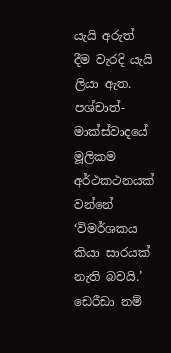යැයි අරුත් දීම වැරදි යැයි ලියා ඇත. පශ්චාත්-මාක්ස්වාදයේ මූලිකම අර්ථකථනයක් වන්නේ ‘විමර්ශකය කියා සාරයක් නැති බවයි.’ ඩෙරීඩා නම්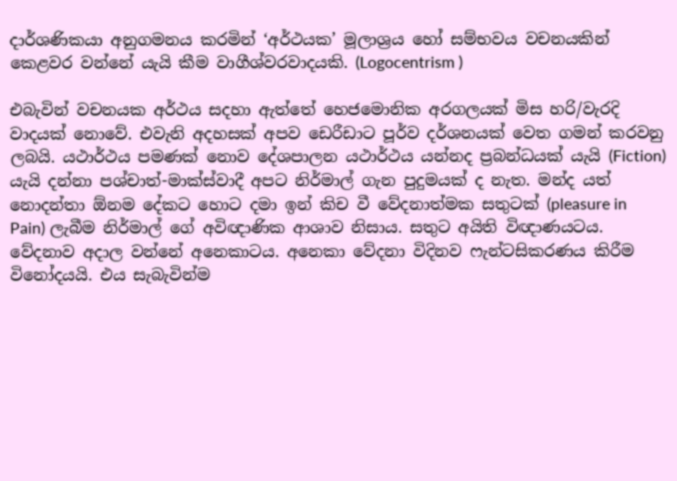දාර්ශණිකයා අනුගමනය කරමින් ‘අර්ථයක’ මූලාශ්‍රය හෝ සම්භවය වචනයකින් කෙළවර වන්නේ යැයි කීම වාගීශ්වරවාදයකි. (Logocentrism )

එබැවින් වචනයක අර්ථය සදහා ඇත්තේ හෙජමොනික අරගලයක් මිස හරි/වැරදි වාදයක් නොවේ. එවැනි අදහසක් අපව ඩෙරීඩාට පූර්ව දර්ශනයක් වෙත ගමන් කරවනු ලබයි. යථාර්ථය පමණක් නොව දේශපාලන යථාර්ථය යන්නද ප්‍රබන්ධයක් යැයි (Fiction) යැයි දන්නා පශ්චාත්-මාක්ස්වාදී අපට නිර්මාල් ගැන පුදුමයක් ද නැත. මන්ද යත් නොදන්තා ඕනම දේකට හොට දමා ඉන් කිච වී වේදනාත්මක සතුටක් (pleasure in Pain) ලැබීම නිර්මාල් ගේ අවිඥාණික ආශාව නිසාය. සතුට අයිති විඥාණයටය. වේදනාව අදාල වන්නේ අනෙකාටය. අනෙකා වේදනා විදිනව ෆැන්ටසිකරණය කිරීම විනෝදයයි. එය සැබැවින්ම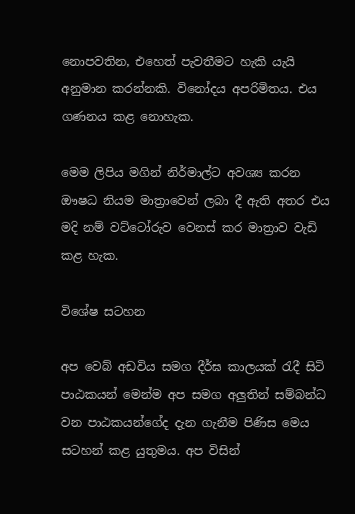නොපවතින, එහෙත් පැවතීමට හැකි යැයි අනුමාන කරන්නකි. විනෝදය අපරිමිතය. එය ගණනය කළ නොහැක.

මෙම ලිපිය මගින් නිර්මාල්ට අවශ්‍ය කරන ඖෂධ නියම මාත්‍රාවෙන් ලබා දී ඇති අතර එය මදි නම් වට්ටෝරුව වෙනස් කර මාත්‍රාව වැඩි කළ හැක.

විශේෂ සටහන

අප වෙබ් අඩවිය සමග දීර්ඝ කාලයක් රැදී සිටි පාඨකයන් මෙන්ම අප සමග අලුතින් සම්බන්ධ වන පාඨකයන්ගේද දැන ගැනීම පිණිස මෙය සටහන් කළ යුතුමය. අප විසින්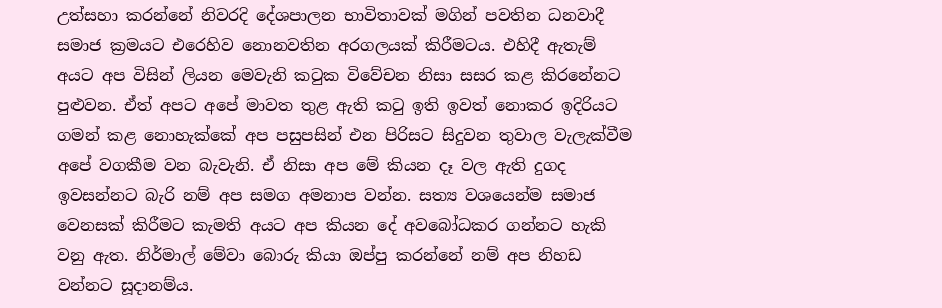උත්සහා කරන්නේ නිවරදි දේශපාලන භාවිතාවක් මගින් පවතින ධනවාදී සමාජ ක්‍රමයට එරෙහිව නොනවතින අරගලයක් කිරීමටය. එහිදී ඇතැම් අයට අප විසින් ලියන මෙවැනි කටුක විවේචන නිසා සසර කළ කිරනේනට පුළුවන. ඒත් අපට අපේ මාවත තුළ ඇති කටු ඉති ඉවත් නොකර ඉදිරියට ගමන් කළ නොහැක්කේ අප පසුපසින් එන පිරිසට සිදුවන තුවාල වැලැක්වීම අපේ වගකීම වන බැවැනි. ඒ නිසා අප මේ කියන දෑ වල ඇති දුගද ඉවසන්නට බැරි නම් අප සමග අමනාප වන්න. සත්‍ය වශයෙන්ම සමාජ වෙනසක් කිරීමට කැමති අයට අප කියන දේ අවබෝධකර ගන්නට හැකි වනු ඇත. නිර්මාල් මේවා බොරු කියා ඔප්පු කරන්නේ නම් අප නිහඩ වන්නට සූදානම්ය.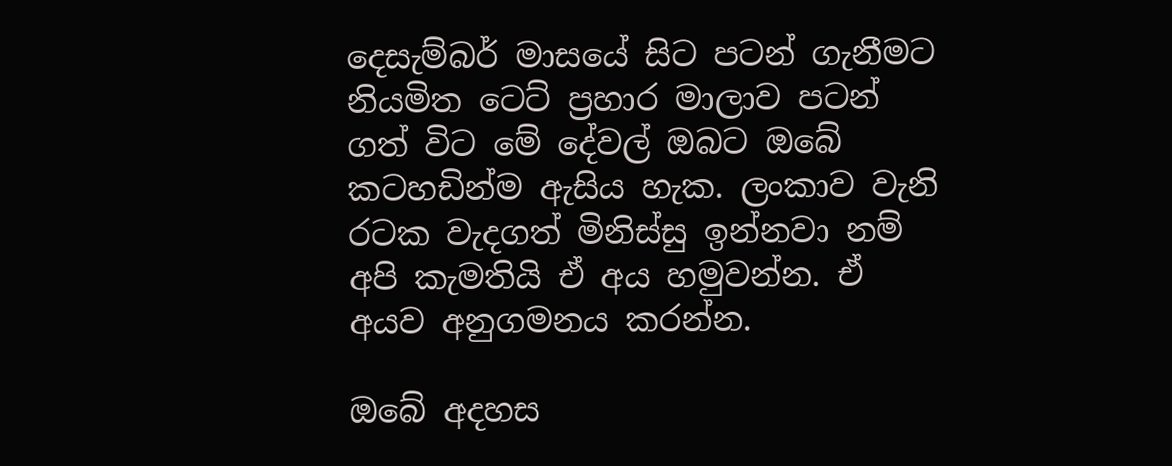දෙසැම්බර් මාසයේ සිට පටන් ගැනීමට නියමිත ටෙට් ප්‍රහාර මාලාව පටන් ගත් විට මේ දේවල් ඔබට ඔබේ කටහඩින්ම ඇසිය හැක. ලංකාව වැනි රටක වැදගත් මිනිස්සු ඉන්නවා නම් අපි කැමතියි ඒ අය හමුවන්න. ඒ අයව අනුගමනය කරන්න.

ඔබේ අදහස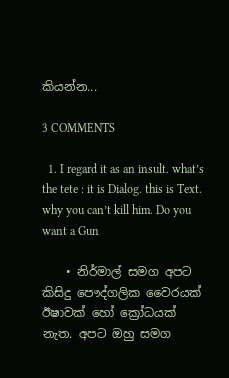කියන්න...

3 COMMENTS

  1. I regard it as an insult. what’s the tete : it is Dialog. this is Text. why you can’t kill him. Do you want a Gun

    • නිර්මාල් සමග අපට කිසිදු පෞද්ගලික වෛරයක් ඊෂාවක් හෝ ක්‍රෝධයක් නැත. අපට ඔහු සමග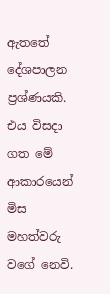ඇතතේ දේශපාලන ප්‍රශ්ණයකි. එය විසදා ගත මේ ආකාරයෙන් මිස මහත්වරු වගේ නෙවි.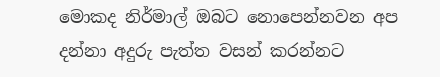මොකද නිර්මාල් ඔබට නොපෙන්නවන අප දන්නා අදුරු පැත්ත වසන් කරන්නට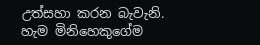උත්සහා කරන බැවැනි. හැම මිනිහෙකුගේම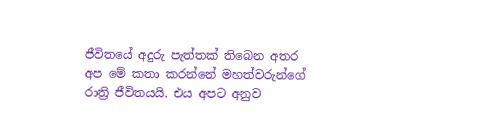ජීවිතයේ අදුරු පැත්තක් තිබෙන අතර අප මේ කතා කරන්නේ මහත්වරුන්ගේ රාත්‍රි ජීවිතයයි. එය අපට අනුව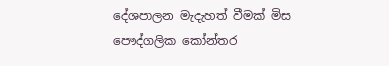දේශපාලන මැදැහත් වීමක් මිස පෞද්ගලික කෝන්තර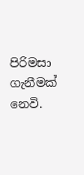පිරිමසා ගැනීමක් නෙවි.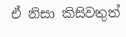ඒ නිසා කිසිවතුත්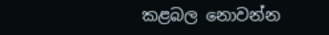කළබල නොවන්න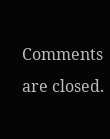Comments are closed.